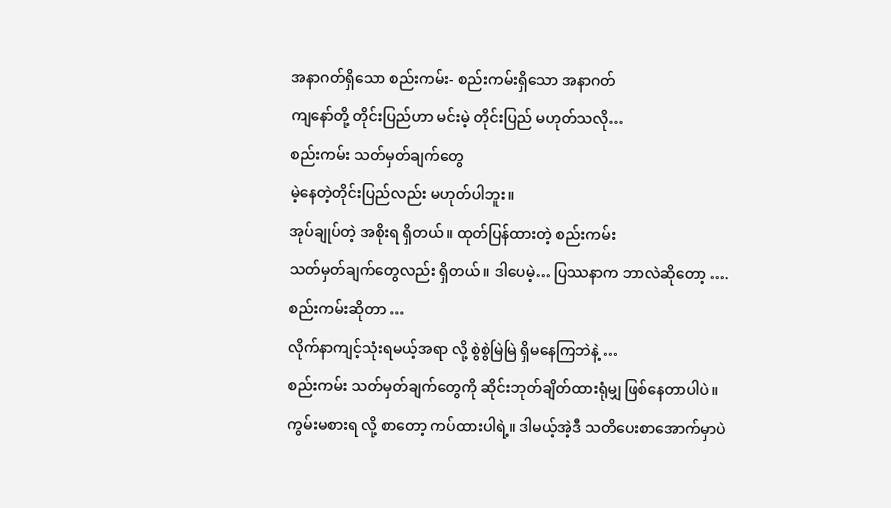အနာဂတ်ရှိသော စည်းကမ်း- စည်းကမ်းရှိသော အနာဂတ်
ကျနော်တို့ တိုင်းပြည်ဟာ မင်းမဲ့ တိုင်းပြည် မဟုတ်သလို…
စည်းကမ်း သတ်မှတ်ချက်တွေ
မဲ့နေတဲ့တိုင်းပြည်လည်း မဟုတ်ပါဘူး။
အုပ်ချုပ်တဲ့ အစိုးရ ရှိတယ်။ ထုတ်ပြန်ထားတဲ့ စည်းကမ်း
သတ်မှတ်ချက်တွေလည်း ရှိတယ်။ ဒါပေမဲ့… ပြဿနာက ဘာလဲဆိုတော့ ….
စည်းကမ်းဆိုတာ …
လိုက်နာကျင့်သုံးရမယ့်အရာ လို့ စွဲစွဲမြဲမြဲ ရှိမနေကြဘဲနဲ့ …
စည်းကမ်း သတ်မှတ်ချက်တွေကို ဆိုင်းဘုတ်ချိတ်ထားရုံမျှ ဖြစ်နေတာပါပဲ။
ကွမ်းမစားရ လို့ စာတော့ ကပ်ထားပါရဲ့။ ဒါမယ့်အဲ့ဒီ သတိပေးစာအောက်မှာပဲ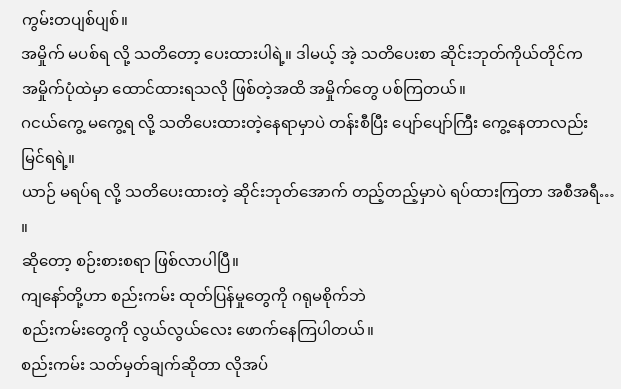ကွမ်းတပျစ်ပျစ်။
အမှိုက် မပစ်ရ လို့ သတိတော့ ပေးထားပါရဲ့။ ဒါမယ့် အဲ့ သတိပေးစာ ဆိုင်းဘုတ်ကိုယ်တိုင်က
အမှိုက်ပုံထဲမှာ ထောင်ထားရသလို ဖြစ်တဲ့အထိ အမှိုက်တွေ ပစ်ကြတယ်။
ဂငယ်ကွေ့ မကွေ့ရ လို့ သတိပေးထားတဲ့နေရာမှာပဲ တန်းစီပြီး ပျော်ပျော်ကြီး ကွေ့နေတာလည်း
မြင်ရရဲ့။
ယာဉ် မရပ်ရ လို့ သတိပေးထားတဲ့ ဆိုင်းဘုတ်အောက် တည့်တည့်မှာပဲ ရပ်ထားကြတာ အစီအရီ… ။
ဆိုတော့ စဉ်းစားစရာ ဖြစ်လာပါပြီ။
ကျနော်တို့ဟာ စည်းကမ်း ထုတ်ပြန်မှုတွေကို ဂရုမစိုက်ဘဲ
စည်းကမ်းတွေကို လွယ်လွယ်လေး ဖောက်နေကြပါတယ်။
စည်းကမ်း သတ်မှတ်ချက်ဆိုတာ လိုအပ်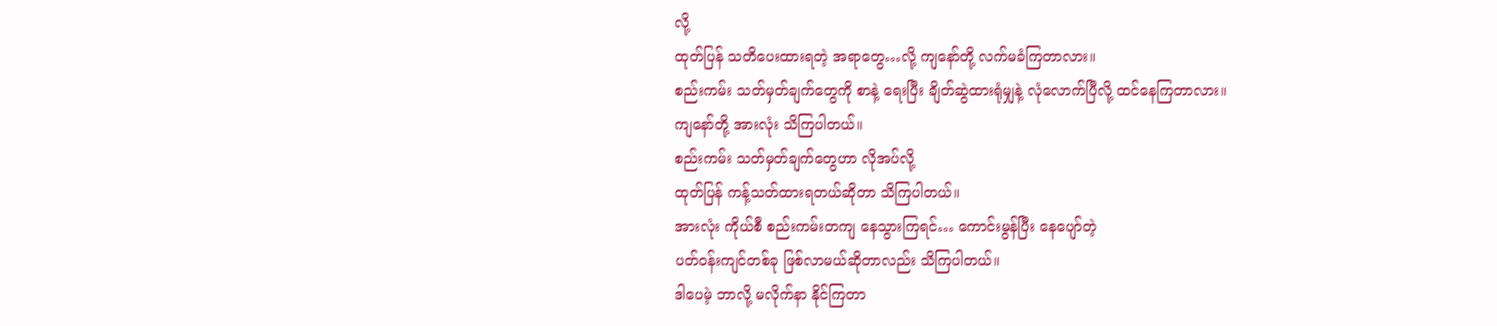လို့
ထုတ်ပြန် သတိပေးထားရတဲ့ အရာတွေ…လို့ ကျနော်တို့ လက်မခံကြတာလား။
စည်းကမ်း သတ်မှတ်ချက်တွေကို စာနဲ့ ရေးပြီး ချိတ်ဆွဲထားရုံမျှနဲ့ လုံလောက်ပြီလို့ ထင်နေကြတာလား။
ကျနော်တို့ အားလုံး သိကြပါတယ်။
စည်းကမ်း သတ်မှတ်ချက်တွေဟာ လိုအပ်လို့
ထုတ်ပြန် ကန့်သတ်ထားရတယ်ဆိုတာ သိကြပါတယ်။
အားလုံး ကိုယ်စီ စည်းကမ်းတကျ နေသွားကြရင်… ကောင်းမွန်ပြီး နေပျော်တဲ့
ပတ်ဝန်းကျင်တစ်ခု ဖြစ်လာမယ်ဆိုတာလည်း သိကြပါတယ်။
ဒါပေမဲ့ ဘာလို့ မလိုက်နာ နိုင်ကြတာ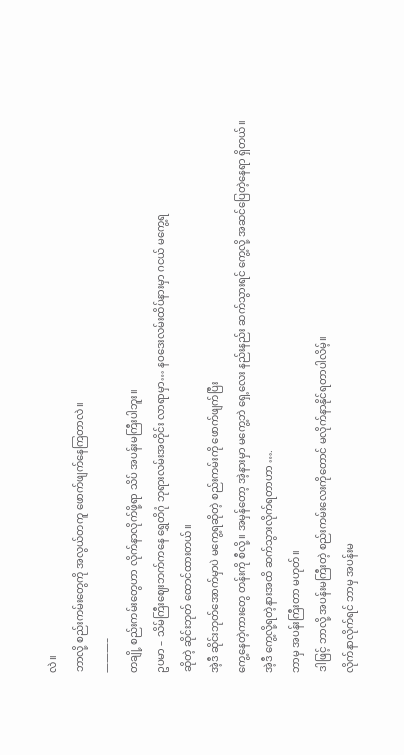လဲ။
ဘာလို့ စည်းကမ်းတွေကို အလွယ်တကူ ဖောက်ဖျက်နေကြတာလဲ။
———–
တချို့ စည်းကမ်းတွေဟာ လိုက်နာလိုက်ဖို့ရာ သိပ် အပန်းမကြီးပါဘူး။
ဥပမာ – သိမ်ကြီးဈေးဘက်ကနေ ရွှေတိဂုံ ဘုရားလမ်းအတိုင်း လာရာမှာ… နဝဒေးလမ်းထိပ်နားမှာ ဂငယ် မကွေ့ရ
ဆိုတဲ့ ဆိုင်းဘုတ် ထောင်ထားတယ်။
အဲ့ဒီ ဆိုင်းဘုတ်အောက်မှာပဲ မကွေ့ရဆိုတဲ့ စည်းကမ်းကို ဖောက်ဖျက်ပြီး
ကွေ့နေတဲ့ကားတွေ တန်းကို စီလို့။ အမှန်တော့ အဲ့နားမှာ မကွေ့ဘဲ ရှေ့လေး နည်းနည်း ဆက်သွားရင် ကွေ့လို့ အဆင်ပြေတဲ့နေရာ ရှိတယ်။
အဲ့ဒီ ကွေ့လို့ရတဲ့နားအထိ ဆက်သွားလိုက်ရတာဟာ ….
ဘာမှ အပန်းကြီးတာ မဟုတ်။
ဒါဖြင့် ဘာလို့ အပန်းမကြီးတဲ့ စည်းကမ်းလေးကိုတောင် မလိုက်နာနိုင်ရတာပါလိမ့်။
လိုက်နာလိုက်ရင် ဘာမှ အပန်းမ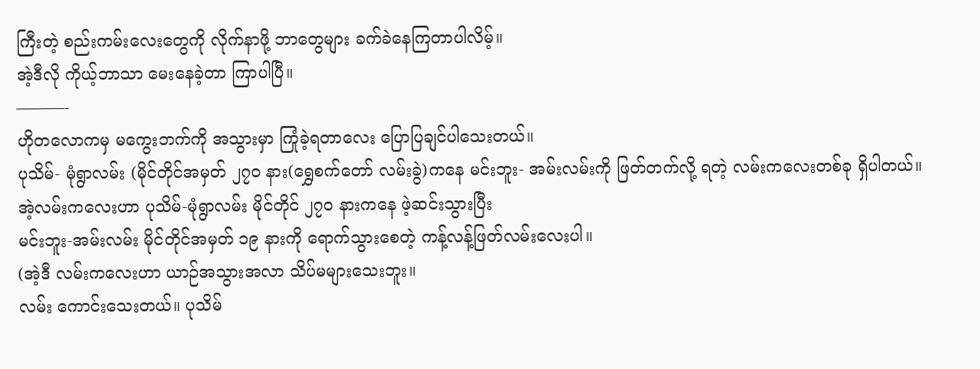ကြီးတဲ့ စည်းကမ်းလေးတွေကို လိုက်နာဖို့ ဘာတွေများ ခက်ခဲနေကြတာပါလိမ့်။
အဲ့ဒီလို ကိုယ့်ဘာသာ မေးနေခဲ့တာ ကြာပါပြီ။
———-
ဟိုတလောကမှ မကွေးဘက်ကို အသွားမှာ ကြုံခဲ့ရတာလေး ပြောပြချင်ပါသေးတယ်။
ပုသိမ်- မုံရွာလမ်း (မိုင်တိုင်အမှတ် ၂၇ဝ နား(ရွှေစက်တော် လမ်းခွဲ)ကနေ မင်းဘူး- အမ်းလမ်းကို ဖြတ်တက်လို့ ရတဲ့ လမ်းကလေးတစ်ခု ရှိပါတယ်။
အဲ့လမ်းကလေးဟာ ပုသိမ်-မုံရွာလမ်း မိုင်တိုင် ၂၇ဝ နားကနေ ဖဲ့ဆင်းသွားပြီး
မင်းဘူး-အမ်းလမ်း မိုင်တိုင်အမှတ် ၁၉ နားကို ရောက်သွားစေတဲ့ ကန့်လန့်ဖြတ်လမ်းလေးပါ။
(အဲ့ဒီ လမ်းကလေးဟာ ယာဉ်အသွားအလာ သိပ်မများသေးဘူး။
လမ်း ကောင်းသေးတယ်။ ပုသိမ်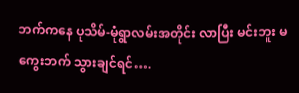ဘက်ကနေ ပုသိမ်-မုံရွာလမ်းအတိုင်း လာပြီး မင်းဘူး မကွေးဘက် သွားချင်ရင်….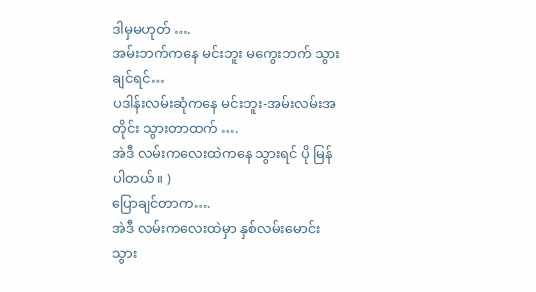ဒါမှမဟုတ် ….
အမ်းဘက်ကနေ မင်းဘူး မကွေးဘက် သွားချင်ရင်…
ပဒါန်းလမ်းဆုံကနေ မင်းဘူး-အမ်းလမ်းအတိုင်း သွားတာထက် ….
အဲဒီ လမ်းကလေးထဲကနေ သွားရင် ပို မြန်ပါတယ်။ )
ပြောချင်တာက….
အဲဒီ လမ်းကလေးထဲမှာ နှစ်လမ်းမောင်း သွား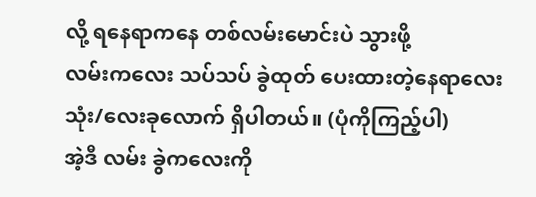လို့ ရနေရာကနေ တစ်လမ်းမောင်းပဲ သွားဖို့
လမ်းကလေး သပ်သပ် ခွဲထုတ် ပေးထားတဲ့နေရာလေး သုံး/လေးခုလောက် ရှိပါတယ်။ (ပုံကိုကြည့်ပါ)
အဲ့ဒီ လမ်း ခွဲကလေးကို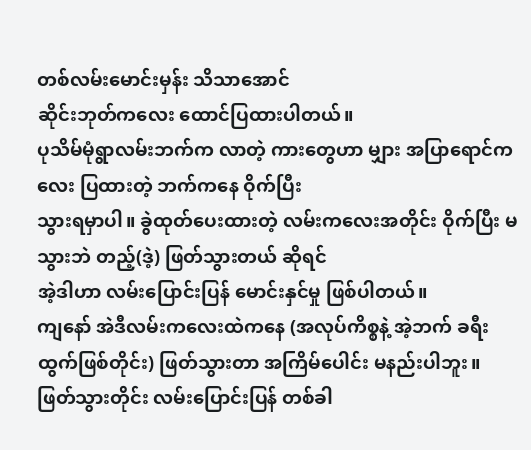တစ်လမ်းမောင်းမှန်း သိသာအောင်
ဆိုင်းဘုတ်ကလေး ထောင်ပြထားပါတယ်။
ပုသိမ်မုံရွာလမ်းဘက်က လာတဲ့ ကားတွေဟာ မျှား အပြာရောင်ကလေး ပြထားတဲ့ ဘက်ကနေ ဝိုက်ပြီး
သွားရမှာပါ။ ခွဲထုတ်ပေးထားတဲ့ လမ်းကလေးအတိုင်း ဝိုက်ပြီး မသွားဘဲ တည့်(ဒဲ့) ဖြတ်သွားတယ် ဆိုရင်
အဲ့ဒါဟာ လမ်းပြောင်းပြန် မောင်းနှင်မှု ဖြစ်ပါတယ်။
ကျနော် အဲဒီလမ်းကလေးထဲကနေ (အလုပ်ကိစ္စနဲ့ အဲ့ဘက် ခရီးထွက်ဖြစ်တိုင်း) ဖြတ်သွားတာ အကြိမ်ပေါင်း မနည်းပါဘူး။ ဖြတ်သွားတိုင်း လမ်းပြောင်းပြန် တစ်ခါ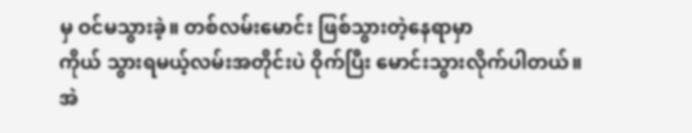မှ ဝင်မသွားခဲ့။ တစ်လမ်းမောင်း ဖြစ်သွားတဲ့နေရာမှာ
ကိုယ် သွားရမယ့်လမ်းအတိုင်းပဲ ဝိုက်ပြီး မောင်းသွားလိုက်ပါတယ်။
အဲ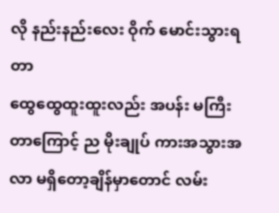လို နည်းနည်းလေး ဝိုက် မောင်းသွားရတာ
ထွေထွေထူးထူးလည်း အပန်း မကြီးတာကြောင့် ည မိုးချုပ် ကားအသွားအလာ မရှိတော့ချိန်မှာတောင် လမ်း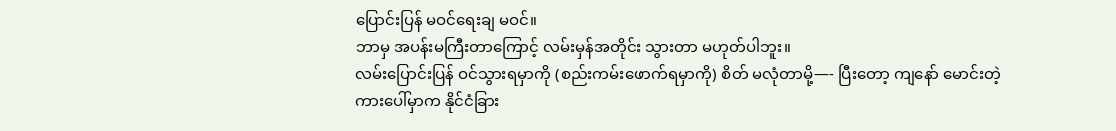ပြောင်းပြန် မဝင်ရေးချ မဝင်။
ဘာမှ အပန်းမကြီးတာကြောင့် လမ်းမှန်အတိုင်း သွားတာ မဟုတ်ပါဘူး။
လမ်းပြောင်းပြန် ဝင်သွားရမှာကို (စည်းကမ်းဖောက်ရမှာကို) စိတ် မလုံတာမို့—- ပြီးတော့ ကျနော် မောင်းတဲ့
ကားပေါ်မှာက နိုင်ငံခြား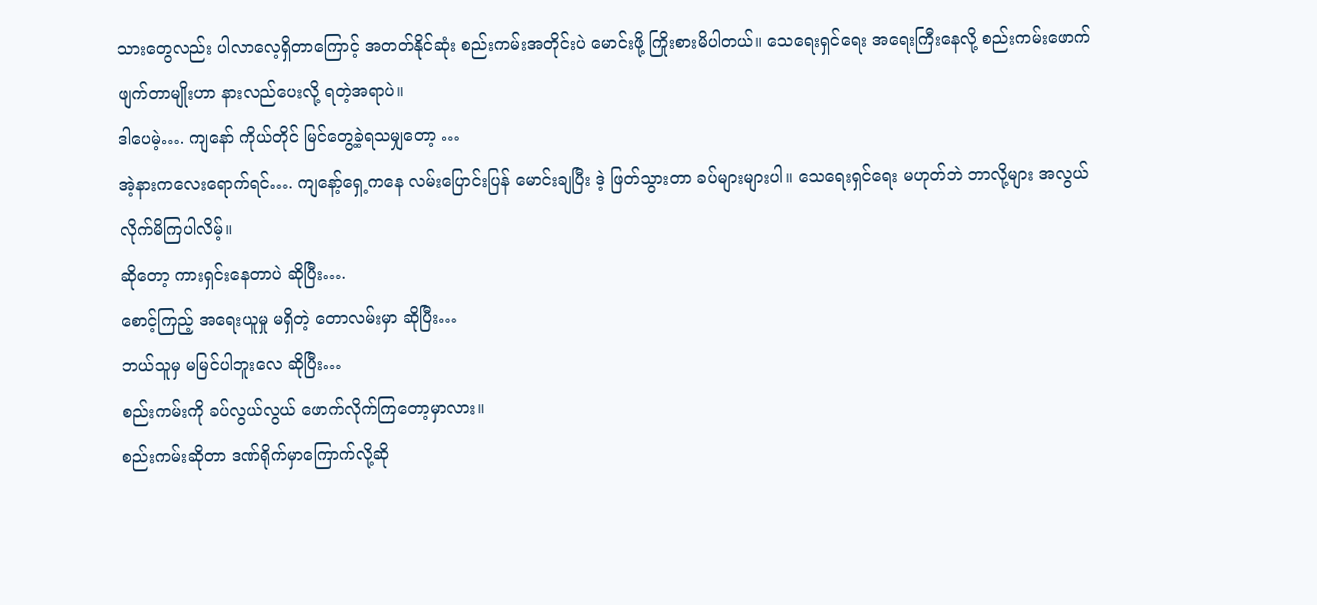သားတွေလည်း ပါလာလေ့ရှိတာကြောင့် အတတ်နိုင်ဆုံး စည်းကမ်းအတိုင်းပဲ မောင်းဖို့ ကြိုးစားမိပါတယ်။ သေရေးရှင်ရေး အရေးကြီးနေလို့ စည်းကမ်းဖောက်ဖျက်တာမျိုးဟာ နားလည်ပေးလို့ ရတဲ့အရာပဲ။
ဒါပေမဲ့…. ကျနော် ကိုယ်တိုင် မြင်တွေ့ခဲ့ရသမျှတော့ …
အဲ့နားကလေးရောက်ရင်…. ကျနော့်ရှေ့ကနေ လမ်းပြောင်းပြန် မောင်းချပြီး ဒဲ့ ဖြတ်သွားတာ ခပ်များများပါ။ သေရေးရှင်ရေး မဟုတ်ဘဲ ဘာလို့များ အလွယ် လိုက်မိကြပါလိမ့်။
ဆိုတော့ ကားရှင်းနေတာပဲ ဆိုပြီး….
စောင့်ကြည့် အရေးယူမှု မရှိတဲ့ တောလမ်းမှာ ဆိုပြီး…
ဘယ်သူမှ မမြင်ပါဘူးလေ ဆိုပြီး…
စည်းကမ်းကို ခပ်လွယ်လွယ် ဖောက်လိုက်ကြတော့မှာလား။
စည်းကမ်းဆိုတာ ဒဏ်ရိုက်မှာကြောက်လို့ဆို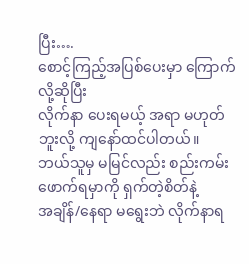ပြီး….
စောင့်ကြည့်အပြစ်ပေးမှာ ကြောက်လို့ဆိုပြီး
လိုက်နာ ပေးရမယ့် အရာ မဟုတ်ဘူးလို့ ကျနော်ထင်ပါတယ်။
ဘယ်သူမှ မမြင်လည်း စည်းကမ်း ဖောက်ရမှာကို ရှက်တဲ့စိတ်နဲ့
အချိန်/နေရာ မရွေးဘဲ လိုက်နာရ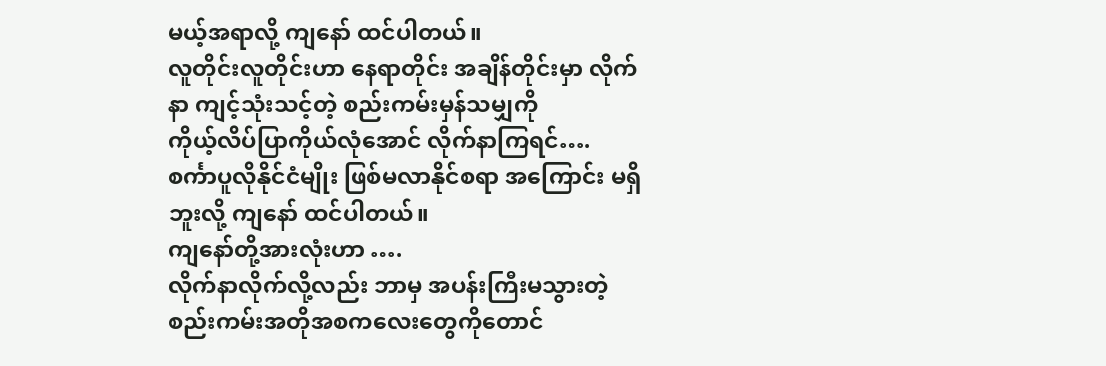မယ့်အရာလို့ ကျနော် ထင်ပါတယ်။
လူတိုင်းလူတိုင်းဟာ နေရာတိုင်း အချိန်တိုင်းမှာ လိုက်နာ ကျင့်သုံးသင့်တဲ့ စည်းကမ်းမှန်သမျှကို
ကိုယ့်လိပ်ပြာကိုယ်လုံအောင် လိုက်နာကြရင်….
စင်္ကာပူလိုနိုင်ငံမျိုး ဖြစ်မလာနိုင်စရာ အကြောင်း မရှိဘူးလို့ ကျနော် ထင်ပါတယ်။
ကျနော်တို့အားလုံးဟာ ….
လိုက်နာလိုက်လို့လည်း ဘာမှ အပန်းကြီးမသွားတဲ့ စည်းကမ်းအတိုအစကလေးတွေကိုတောင်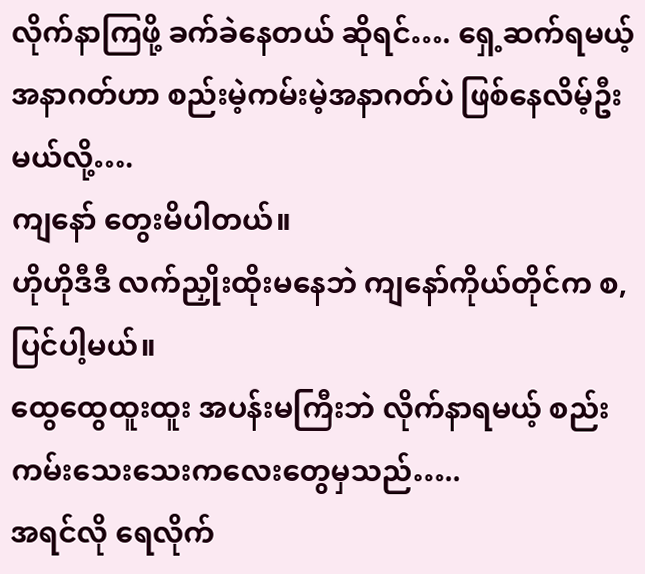လိုက်နာကြဖို့ ခက်ခဲနေတယ် ဆိုရင်…. ရှေ့ဆက်ရမယ့် အနာဂတ်ဟာ စည်းမဲ့ကမ်းမဲ့အနာဂတ်ပဲ ဖြစ်နေလိမ့်ဦးမယ်လို့….
ကျနော် တွေးမိပါတယ်။
ဟိုဟိုဒီဒီ လက်ညှိုးထိုးမနေဘဲ ကျနော်ကိုယ်တိုင်က စ,ပြင်ပါ့မယ်။
ထွေထွေထူးထူး အပန်းမကြီးဘဲ လိုက်နာရမယ့် စည်းကမ်းသေးသေးကလေးတွေမှသည်…..
အရင်လို ရေလိုက်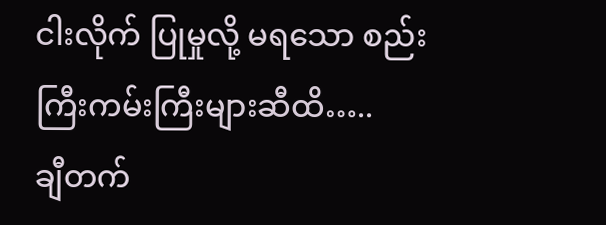ငါးလိုက် ပြုမှုလို့ မရသော စည်းကြီးကမ်းကြီးများဆီထိ…..
ချီတက်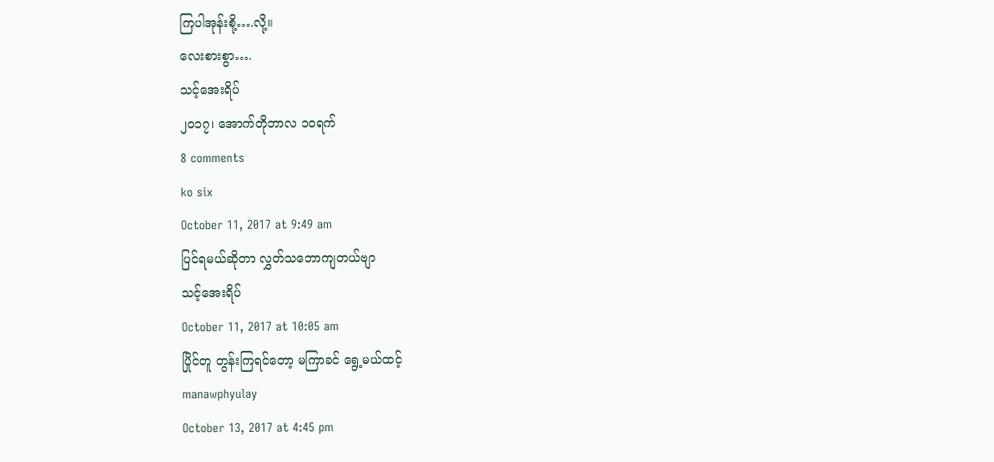ကြပါအုန်းစို့….လို့။
လေးစားစွာ….
သင့်အေးရိပ်
၂၀၁၇၊ အောက်တိုဘာလ ၁ဝရက်
8 comments
ko six
October 11, 2017 at 9:49 am
ပြင်ရမယ်ဆိုတာ လွှတ်သဘောကျတယ်ဗျာ
သင့်အေးရိပ်
October 11, 2017 at 10:05 am
ပြိုင်တူ တွန်းကြရင်တော့ မကြာခင် ရွေ့မယ်ထင့်
manawphyulay
October 13, 2017 at 4:45 pm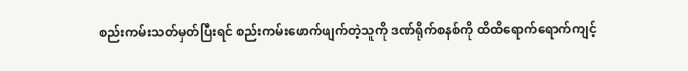စည်းကမ်းသတ်မှတ်ပြီးရင် စည်းကမ်းဖောက်ဖျက်တဲ့သူကို ဒဏ်ရိုက်စနစ်ကို ထိထိရောက်ရောက်ကျင့်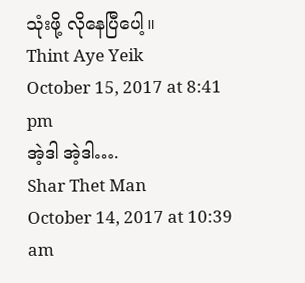သုံးဖို့ လိုနေပြီပေါ့။
Thint Aye Yeik
October 15, 2017 at 8:41 pm
အဲ့ဒါ အဲ့ဒါ….
Shar Thet Man
October 14, 2017 at 10:39 am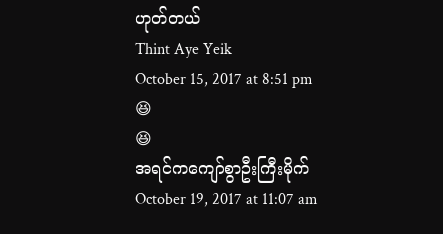ဟုတ်တယ်
Thint Aye Yeik
October 15, 2017 at 8:51 pm
😆
😆
အရင်ကကျော်စွာဦးကြီးမိုက်
October 19, 2017 at 11:07 am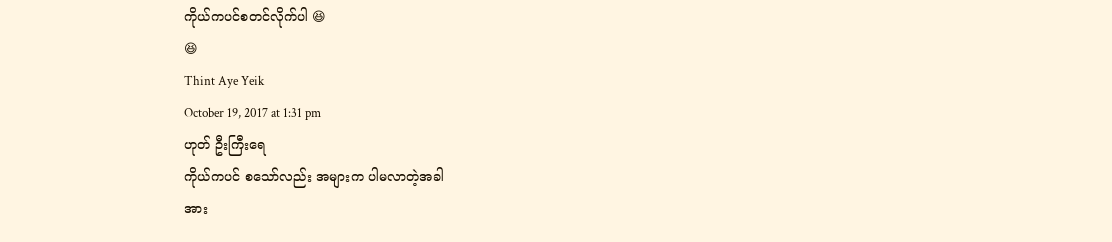ကိုယ်ကပင်စတင်လိုက်ပါ 😆
😆
Thint Aye Yeik
October 19, 2017 at 1:31 pm
ဟုတ် ဦးကြီးရေ
ကိုယ်ကပင် စသော်လည်း အများက ပါမလာတဲ့အခါ
အား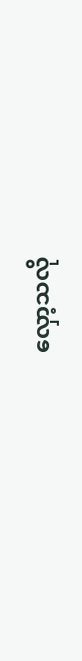လှော့သလို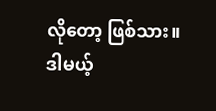လိုတော့ ဖြစ်သား။
ဒါမယ့်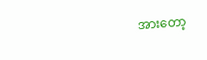အားတော့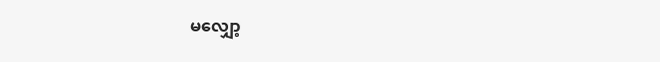မလျှော့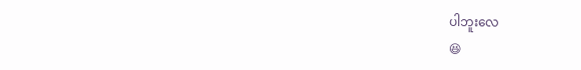ပါဘူးလေ
😆